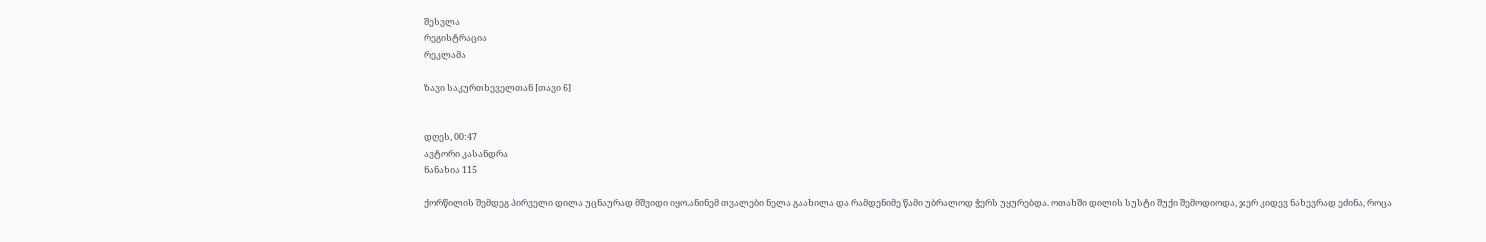შესვლა
რეგისტრაცია
რეკლამა

ზავი საკურთხეველთან [თავი 6]


დღეს, 00:47
ავტორი კასანდრა
ნანახია 115

ქორწილის შემდეგ პირველი დილა უცნაურად მშვიდი იყო.ანინემ თვალები ნელა გაახილა და რამდენიმე წამი უბრალოდ ჭერს უყურებდა. ოთახში დილის სუსტი შუქი შემოდიოდა, ჯერ კიდევ ნახევრად ეძინა, როცა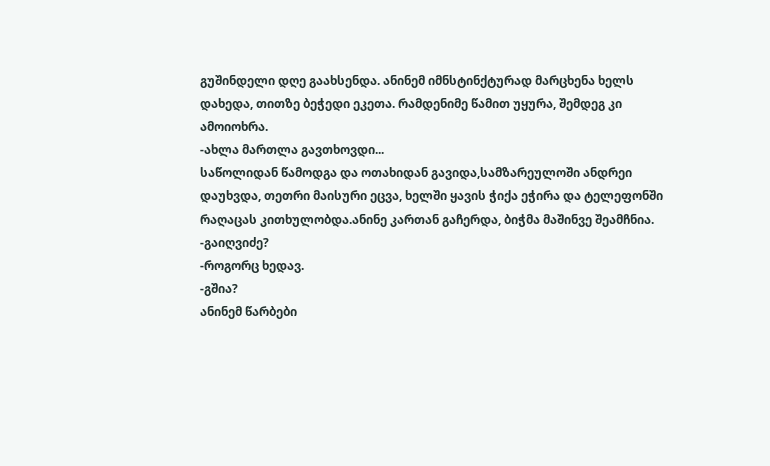გუშინდელი დღე გაახსენდა. ანინემ იმნსტინქტურად მარცხენა ხელს დახედა, თითზე ბეჭედი ეკეთა. რამდენიმე წამით უყურა, შემდეგ კი ამოიოხრა.
-ახლა მართლა გავთხოვდი...
საწოლიდან წამოდგა და ოთახიდან გავიდა,სამზარეულოში ანდრეი დაუხვდა, თეთრი მაისური ეცვა, ხელში ყავის ჭიქა ეჭირა და ტელეფონში რაღაცას კითხულობდა.ანინე კართან გაჩერდა, ბიჭმა მაშინვე შეამჩნია.
-გაიღვიძე?
-როგორც ხედავ.
-გშია?
ანინემ წარბები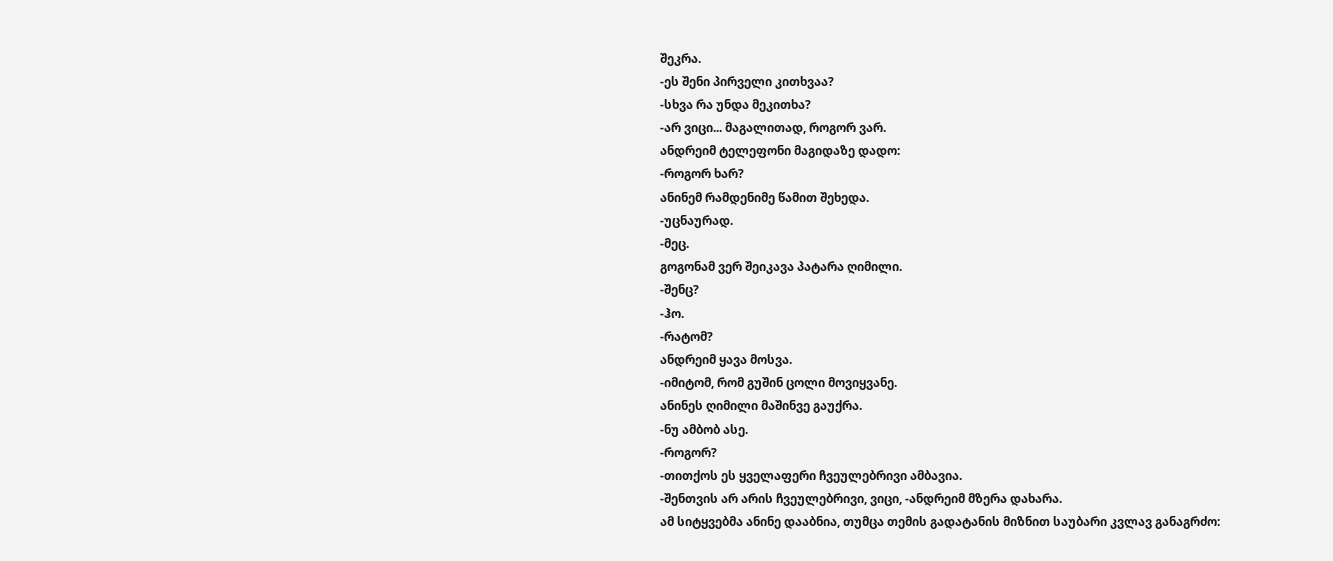შეკრა.
-ეს შენი პირველი კითხვაა?
-სხვა რა უნდა მეკითხა?
-არ ვიცი... მაგალითად, როგორ ვარ.
ანდრეიმ ტელეფონი მაგიდაზე დადო:
-როგორ ხარ?
ანინემ რამდენიმე წამით შეხედა.
-უცნაურად.
-მეც.
გოგონამ ვერ შეიკავა პატარა ღიმილი.
-შენც?
-ჰო.
-რატომ?
ანდრეიმ ყავა მოსვა.
-იმიტომ, რომ გუშინ ცოლი მოვიყვანე.
ანინეს ღიმილი მაშინვე გაუქრა.
-ნუ ამბობ ასე.
-როგორ?
-თითქოს ეს ყველაფერი ჩვეულებრივი ამბავია.
-შენთვის არ არის ჩვეულებრივი, ვიცი, -ანდრეიმ მზერა დახარა.
ამ სიტყვებმა ანინე დააბნია, თუმცა თემის გადატანის მიზნით საუბარი კვლავ განაგრძო: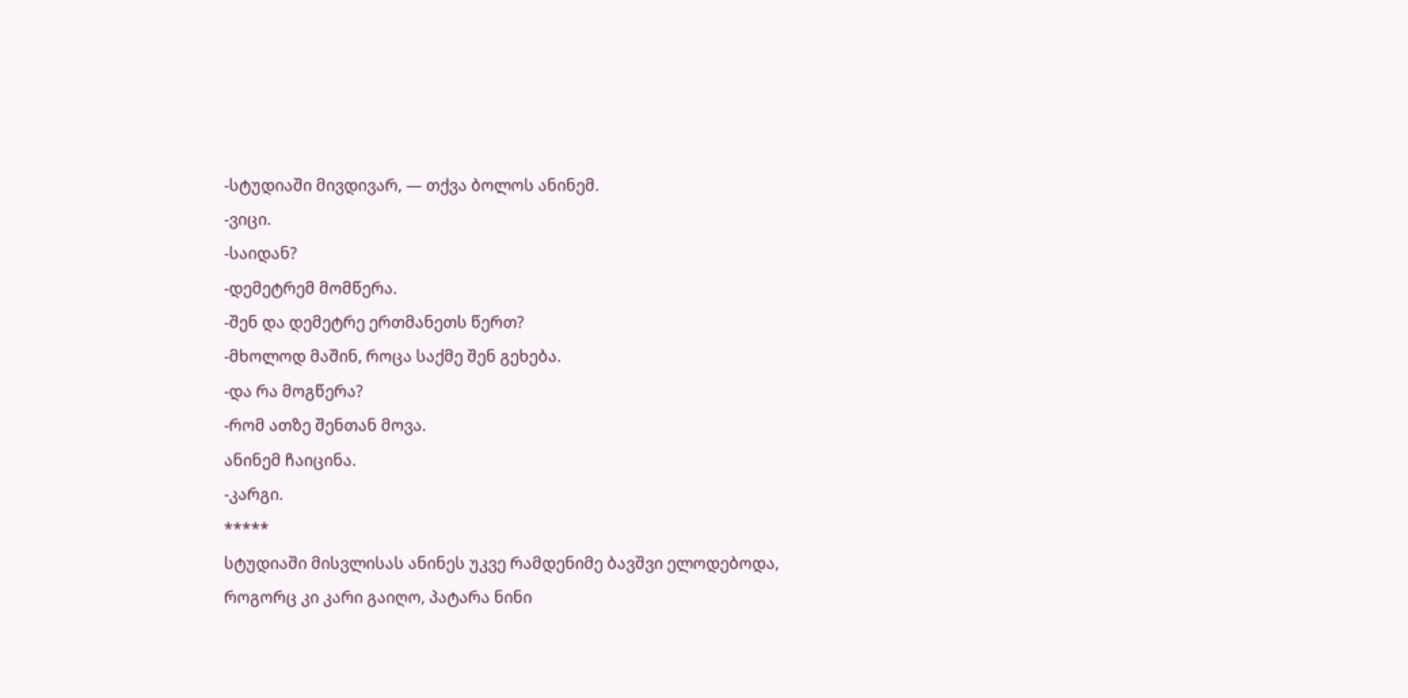-სტუდიაში მივდივარ, — თქვა ბოლოს ანინემ.
-ვიცი.
-საიდან?
-დემეტრემ მომწერა.
-შენ და დემეტრე ერთმანეთს წერთ?
-მხოლოდ მაშინ, როცა საქმე შენ გეხება.
-და რა მოგწერა?
-რომ ათზე შენთან მოვა.
ანინემ ჩაიცინა.
-კარგი.
*****
სტუდიაში მისვლისას ანინეს უკვე რამდენიმე ბავშვი ელოდებოდა, როგორც კი კარი გაიღო, პატარა ნინი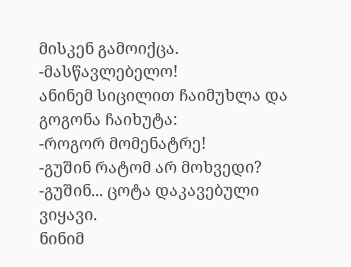მისკენ გამოიქცა.
-მასწავლებელო!
ანინემ სიცილით ჩაიმუხლა და გოგონა ჩაიხუტა:
-როგორ მომენატრე!
-გუშინ რატომ არ მოხვედი?
-გუშინ... ცოტა დაკავებული ვიყავი.
ნინიმ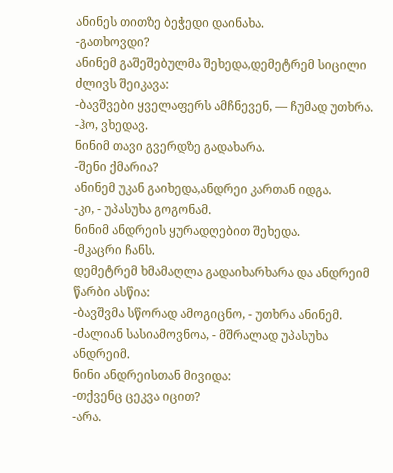ანინეს თითზე ბეჭედი დაინახა.
-გათხოვდი?
ანინემ გაშეშებულმა შეხედა,დემეტრემ სიცილი ძლივს შეიკავა:
-ბავშვები ყველაფერს ამჩნევენ, — ჩუმად უთხრა.
-ჰო, ვხედავ.
ნინიმ თავი გვერდზე გადახარა.
-შენი ქმარია?
ანინემ უკან გაიხედა,ანდრეი კართან იდგა.
-კი, - უპასუხა გოგონამ.
ნინიმ ანდრეის ყურადღებით შეხედა.
-მკაცრი ჩანს.
დემეტრემ ხმამაღლა გადაიხარხარა და ანდრეიმ წარბი ასწია:
-ბავშვმა სწორად ამოგიცნო, - უთხრა ანინემ.
-ძალიან სასიამოვნოა, - მშრალად უპასუხა ანდრეიმ.
ნინი ანდრეისთან მივიდა:
-თქვენც ცეკვა იცით?
-არა.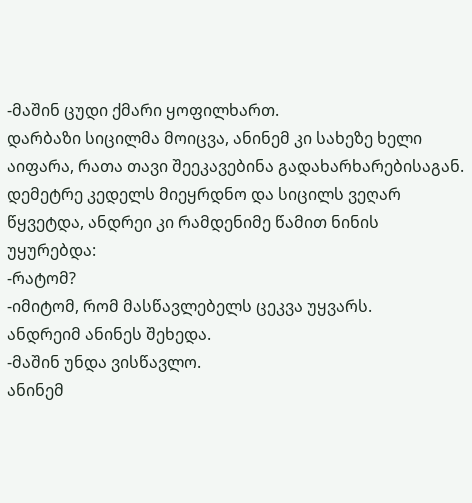-მაშინ ცუდი ქმარი ყოფილხართ.
დარბაზი სიცილმა მოიცვა, ანინემ კი სახეზე ხელი აიფარა, რათა თავი შეეკავებინა გადახარხარებისაგან.
დემეტრე კედელს მიეყრდნო და სიცილს ვეღარ წყვეტდა, ანდრეი კი რამდენიმე წამით ნინის უყურებდა:
-რატომ?
-იმიტომ, რომ მასწავლებელს ცეკვა უყვარს.
ანდრეიმ ანინეს შეხედა.
-მაშინ უნდა ვისწავლო.
ანინემ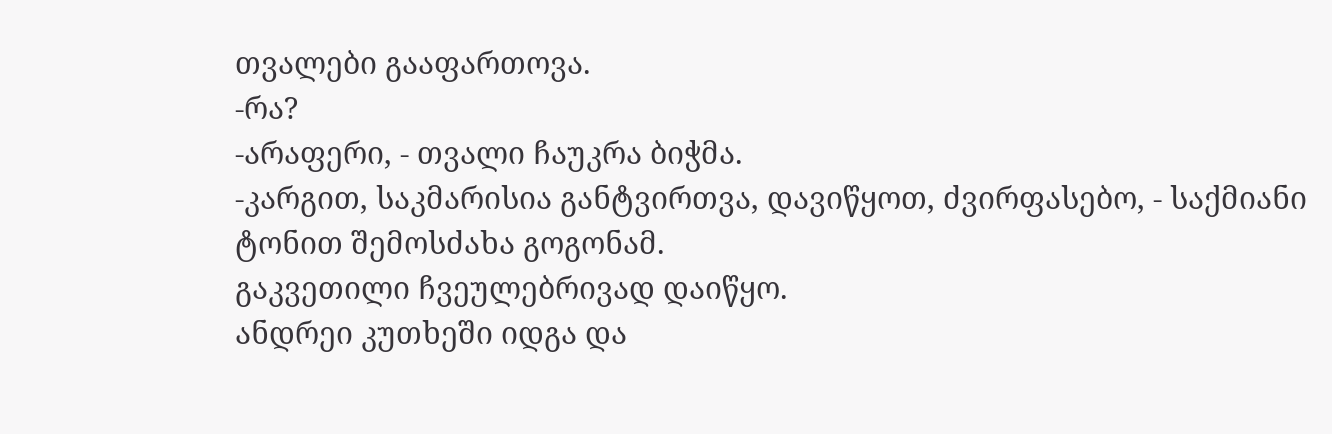თვალები გააფართოვა.
-რა?
-არაფერი, - თვალი ჩაუკრა ბიჭმა.
-კარგით, საკმარისია განტვირთვა, დავიწყოთ, ძვირფასებო, - საქმიანი ტონით შემოსძახა გოგონამ.
გაკვეთილი ჩვეულებრივად დაიწყო.
ანდრეი კუთხეში იდგა და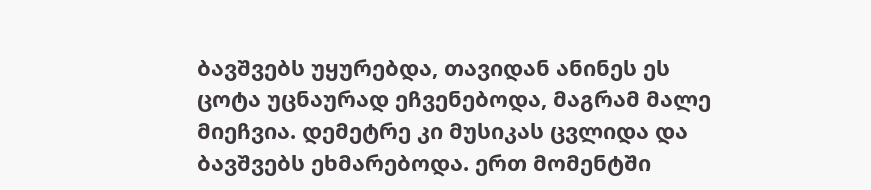ბავშვებს უყურებდა, თავიდან ანინეს ეს ცოტა უცნაურად ეჩვენებოდა, მაგრამ მალე მიეჩვია. დემეტრე კი მუსიკას ცვლიდა და ბავშვებს ეხმარებოდა. ერთ მომენტში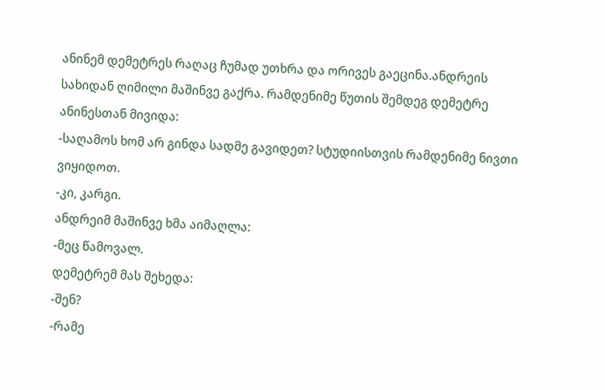ანინემ დემეტრეს რაღაც ჩუმად უთხრა და ორივეს გაეცინა.ანდრეის სახიდან ღიმილი მაშინვე გაქრა. რამდენიმე წუთის შემდეგ დემეტრე ანინესთან მივიდა:
-საღამოს ხომ არ გინდა სადმე გავიდეთ? სტუდიისთვის რამდენიმე ნივთი ვიყიდოთ.
-კი, კარგი.
ანდრეიმ მაშინვე ხმა აიმაღლა:
-მეც წამოვალ.
დემეტრემ მას შეხედა:
-შენ?
-რამე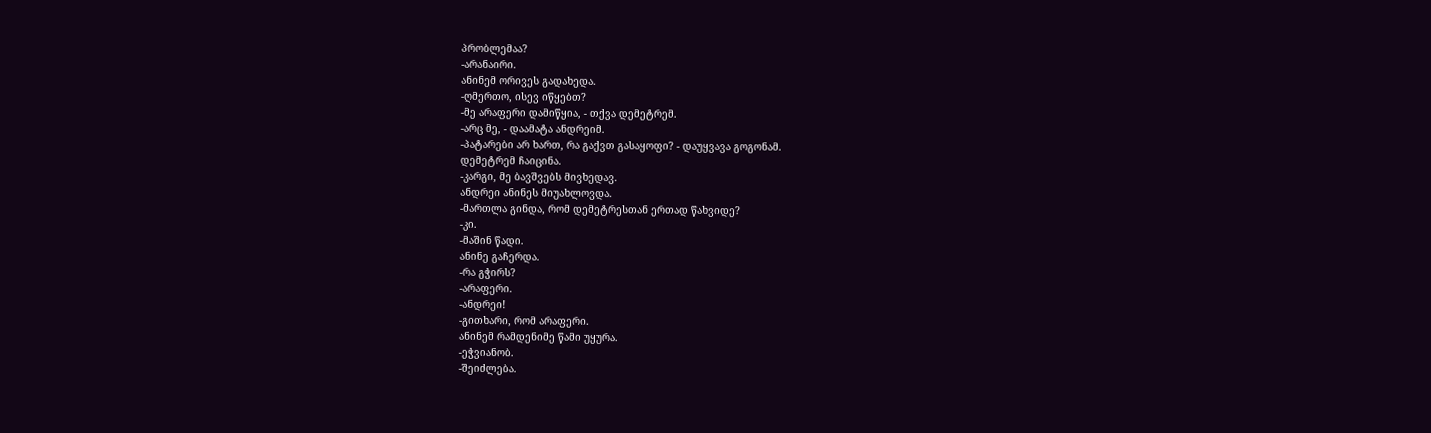პრობლემაა?
-არანაირი.
ანინემ ორივეს გადახედა.
-ღმერთო, ისევ იწყებთ?
-მე არაფერი დამიწყია, - თქვა დემეტრემ.
-არც მე, - დაამატა ანდრეიმ.
-პატარები არ ხართ, რა გაქვთ გასაყოფი? - დაუყვავა გოგონამ.
დემეტრემ ჩაიცინა.
-კარგი, მე ბავშვებს მივხედავ.
ანდრეი ანინეს მიუახლოვდა.
-მართლა გინდა, რომ დემეტრესთან ერთად წახვიდე?
-კი.
-მაშინ წადი.
ანინე გაჩერდა.
-რა გჭირს?
-არაფერი.
-ანდრეი!
-გითხარი, რომ არაფერი.
ანინემ რამდენიმე წამი უყურა.
-ეჭვიანობ.
-შეიძლება.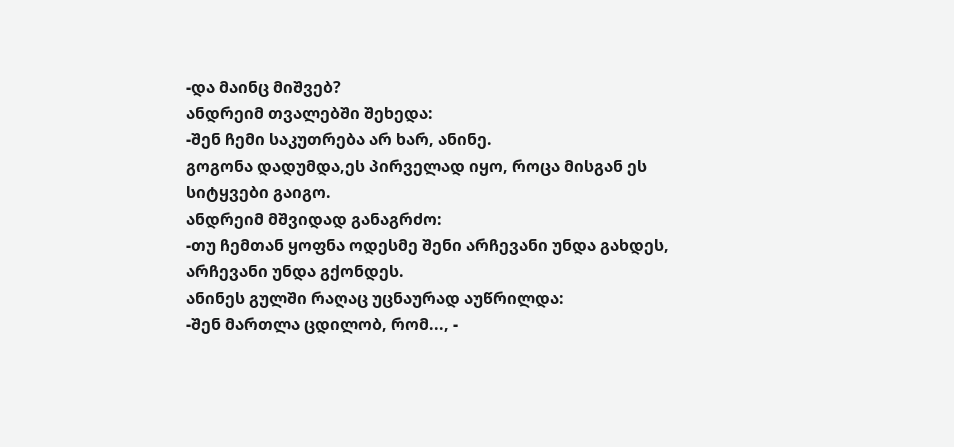-და მაინც მიშვებ?
ანდრეიმ თვალებში შეხედა:
-შენ ჩემი საკუთრება არ ხარ, ანინე.
გოგონა დადუმდა,ეს პირველად იყო, როცა მისგან ეს სიტყვები გაიგო.
ანდრეიმ მშვიდად განაგრძო:
-თუ ჩემთან ყოფნა ოდესმე შენი არჩევანი უნდა გახდეს, არჩევანი უნდა გქონდეს.
ანინეს გულში რაღაც უცნაურად აუწრილდა:
-შენ მართლა ცდილობ, რომ..., -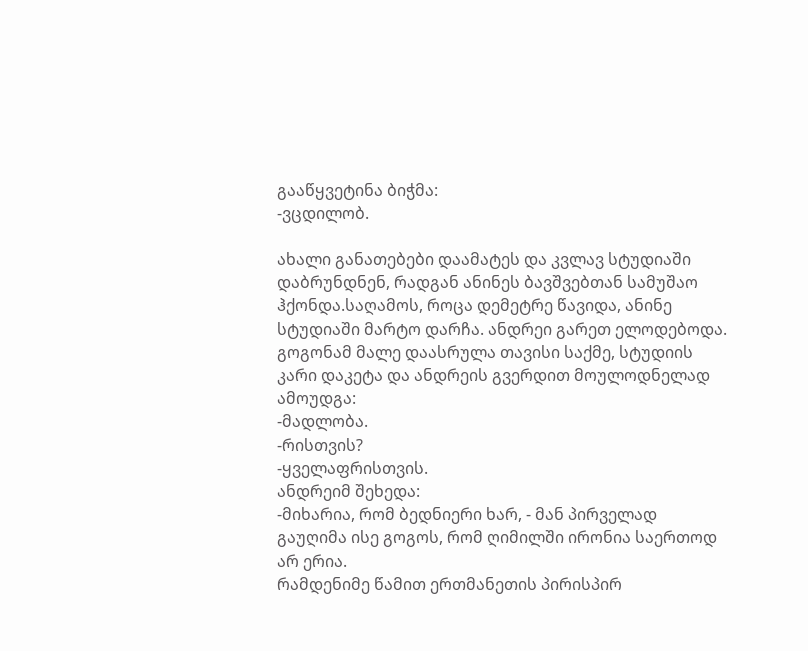გააწყვეტინა ბიჭმა:
-ვცდილობ.

ახალი განათებები დაამატეს და კვლავ სტუდიაში დაბრუნდნენ, რადგან ანინეს ბავშვებთან სამუშაო ჰქონდა.საღამოს, როცა დემეტრე წავიდა, ანინე სტუდიაში მარტო დარჩა. ანდრეი გარეთ ელოდებოდა.
გოგონამ მალე დაასრულა თავისი საქმე, სტუდიის კარი დაკეტა და ანდრეის გვერდით მოულოდნელად ამოუდგა:
-მადლობა.
-რისთვის?
-ყველაფრისთვის.
ანდრეიმ შეხედა:
-მიხარია, რომ ბედნიერი ხარ, - მან პირველად გაუღიმა ისე გოგოს, რომ ღიმილში ირონია საერთოდ არ ერია.
რამდენიმე წამით ერთმანეთის პირისპირ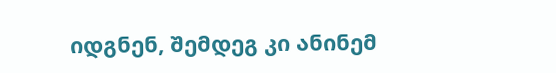იდგნენ, შემდეგ კი ანინემ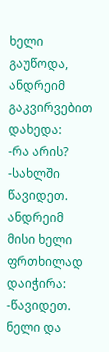ხელი გაუწოდა, ანდრეიმ გაკვირვებით დახედა:
-რა არის?
-სახლში წავიდეთ.
ანდრეიმ მისი ხელი ფრთხილად დაიჭირა:
-წავიდეთ.
ნელი და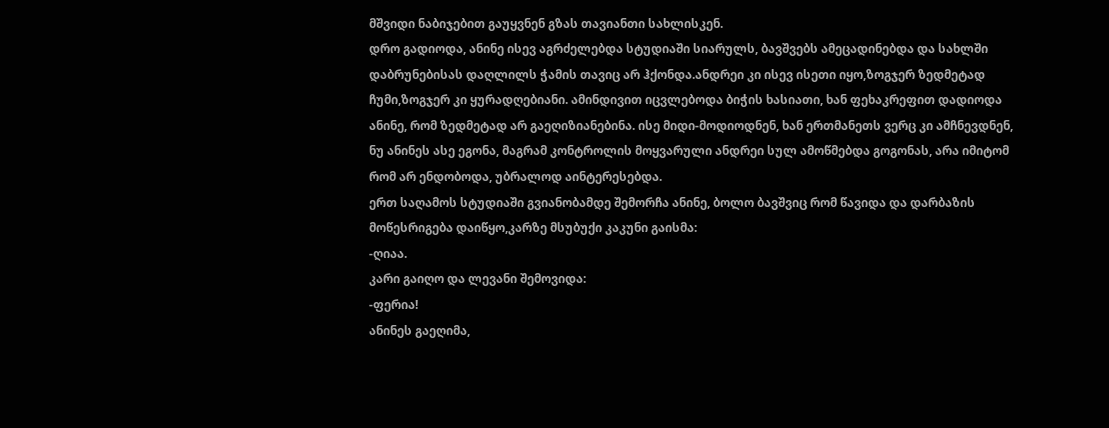მშვიდი ნაბიჯებით გაუყვნენ გზას თავიანთი სახლისკენ.
დრო გადიოდა, ანინე ისევ აგრძელებდა სტუდიაში სიარულს, ბავშვებს ამეცადინებდა და სახლში დაბრუნებისას დაღლილს ჭამის თავიც არ ჰქონდა.ანდრეი კი ისევ ისეთი იყო,ზოგჯერ ზედმეტად ჩუმი,ზოგჯერ კი ყურადღებიანი. ამინდივით იცვლებოდა ბიჭის ხასიათი, ხან ფეხაკრეფით დადიოდა ანინე, რომ ზედმეტად არ გაეღიზიანებინა. ისე მიდი-მოდიოდნენ, ხან ერთმანეთს ვერც კი ამჩნევდნენ, ნუ ანინეს ასე ეგონა, მაგრამ კონტროლის მოყვარული ანდრეი სულ ამოწმებდა გოგონას, არა იმიტომ რომ არ ენდობოდა, უბრალოდ აინტერესებდა.
ერთ საღამოს სტუდიაში გვიანობამდე შემორჩა ანინე, ბოლო ბავშვიც რომ წავიდა და დარბაზის მოწესრიგება დაიწყო,კარზე მსუბუქი კაკუნი გაისმა:
-ღიაა.
კარი გაიღო და ლევანი შემოვიდა:
-ფერია!
ანინეს გაეღიმა,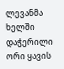ლევანმა ხელში დაჭერილი ორი ყავის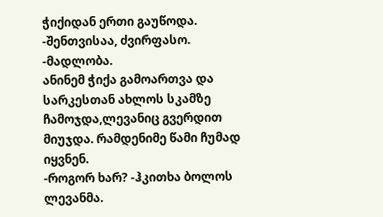ჭიქიდან ერთი გაუწოდა.
-შენთვისაა, ძვირფასო.
-მადლობა.
ანინემ ჭიქა გამოართვა და სარკესთან ახლოს სკამზე ჩამოჯდა,ლევანიც გვერდით მიუჯდა. რამდენიმე წამი ჩუმად იყვნენ.
-როგორ ხარ? -ჰკითხა ბოლოს ლევანმა.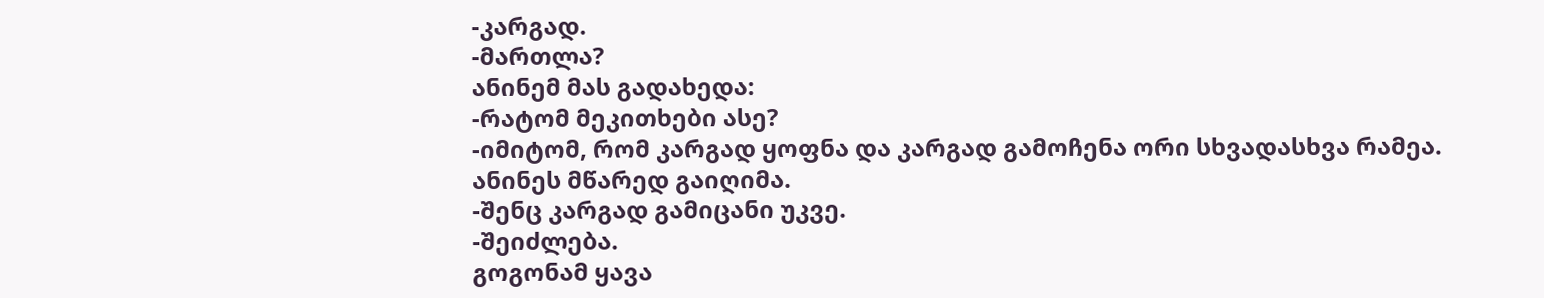-კარგად.
-მართლა?
ანინემ მას გადახედა:
-რატომ მეკითხები ასე?
-იმიტომ, რომ კარგად ყოფნა და კარგად გამოჩენა ორი სხვადასხვა რამეა.
ანინეს მწარედ გაიღიმა.
-შენც კარგად გამიცანი უკვე.
-შეიძლება.
გოგონამ ყავა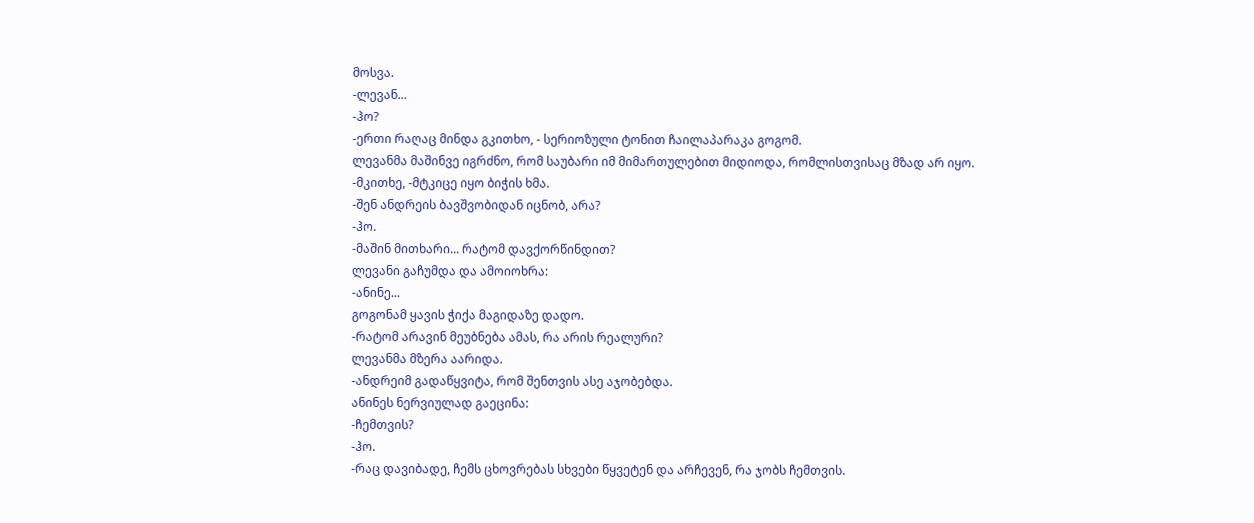მოსვა.
-ლევან...
-ჰო?
-ერთი რაღაც მინდა გკითხო, - სერიოზული ტონით ჩაილაპარაკა გოგომ.
ლევანმა მაშინვე იგრძნო, რომ საუბარი იმ მიმართულებით მიდიოდა, რომლისთვისაც მზად არ იყო.
-მკითხე, -მტკიცე იყო ბიჭის ხმა.
-შენ ანდრეის ბავშვობიდან იცნობ, არა?
-ჰო.
-მაშინ მითხარი... რატომ დავქორწინდით?
ლევანი გაჩუმდა და ამოიოხრა:
-ანინე...
გოგონამ ყავის ჭიქა მაგიდაზე დადო.
-რატომ არავინ მეუბნება ამას, რა არის რეალური?
ლევანმა მზერა აარიდა.
-ანდრეიმ გადაწყვიტა, რომ შენთვის ასე აჯობებდა.
ანინეს ნერვიულად გაეცინა:
-ჩემთვის?
-ჰო.
-რაც დავიბადე, ჩემს ცხოვრებას სხვები წყვეტენ და არჩევენ, რა ჯობს ჩემთვის.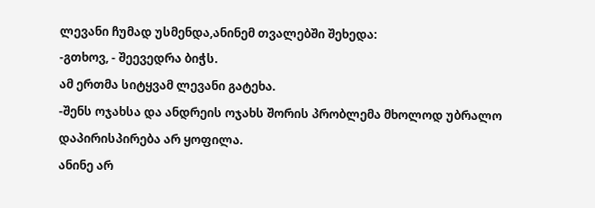ლევანი ჩუმად უსმენდა,ანინემ თვალებში შეხედა:
-გთხოვ, - შეევედრა ბიჭს.
ამ ერთმა სიტყვამ ლევანი გატეხა.
-შენს ოჯახსა და ანდრეის ოჯახს შორის პრობლემა მხოლოდ უბრალო დაპირისპირება არ ყოფილა.
ანინე არ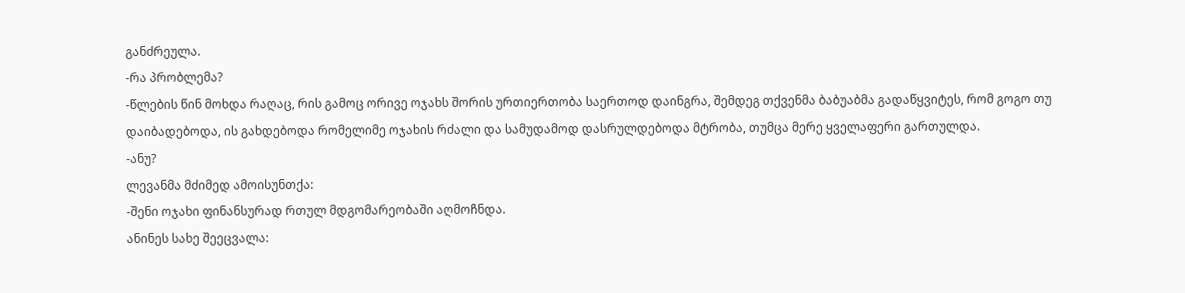განძრეულა.
-რა პრობლემა?
-წლების წინ მოხდა რაღაც, რის გამოც ორივე ოჯახს შორის ურთიერთობა საერთოდ დაინგრა, შემდეგ თქვენმა ბაბუაბმა გადაწყვიტეს, რომ გოგო თუ დაიბადებოდა, ის გახდებოდა რომელიმე ოჯახის რძალი და სამუდამოდ დასრულდებოდა მტრობა, თუმცა მერე ყველაფერი გართულდა.
-ანუ?
ლევანმა მძიმედ ამოისუნთქა:
-შენი ოჯახი ფინანსურად რთულ მდგომარეობაში აღმოჩნდა.
ანინეს სახე შეეცვალა: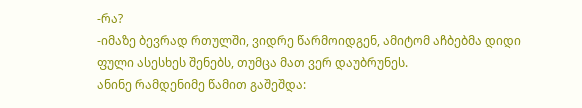-რა?
-იმაზე ბევრად რთულში, ვიდრე წარმოიდგენ, ამიტომ აჩბებმა დიდი ფული ასესხეს შენებს, თუმცა მათ ვერ დაუბრუნეს.
ანინე რამდენიმე წამით გაშეშდა: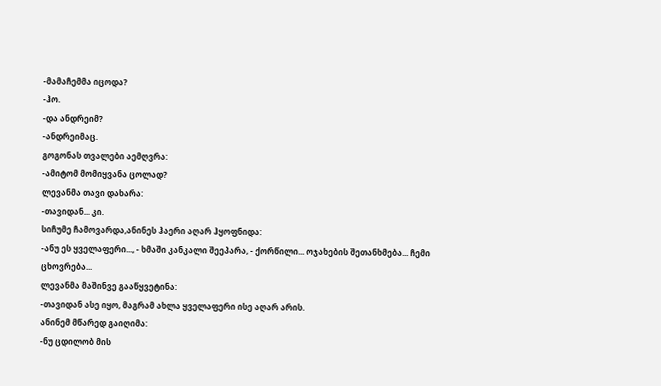-მამაჩემმა იცოდა?
-ჰო.
-და ანდრეიმ?
-ანდრეიმაც.
გოგონას თვალები აემღვრა:
-ამიტომ მომიყვანა ცოლად?
ლევანმა თავი დახარა:
-თავიდან... კი.
სიჩუმე ჩამოვარდა,ანინეს ჰაერი აღარ ჰყოფნიდა:
-ანუ ეს ყველაფერი..., - ხმაში კანკალი შეეპარა, - ქორწილი... ოჯახების შეთანხმება... ჩემი ცხოვრება...
ლევანმა მაშინვე გააწყვეტინა:
-თავიდან ასე იყო, მაგრამ ახლა ყველაფერი ისე აღარ არის.
ანინემ მწარედ გაიღიმა:
-ნუ ცდილობ მის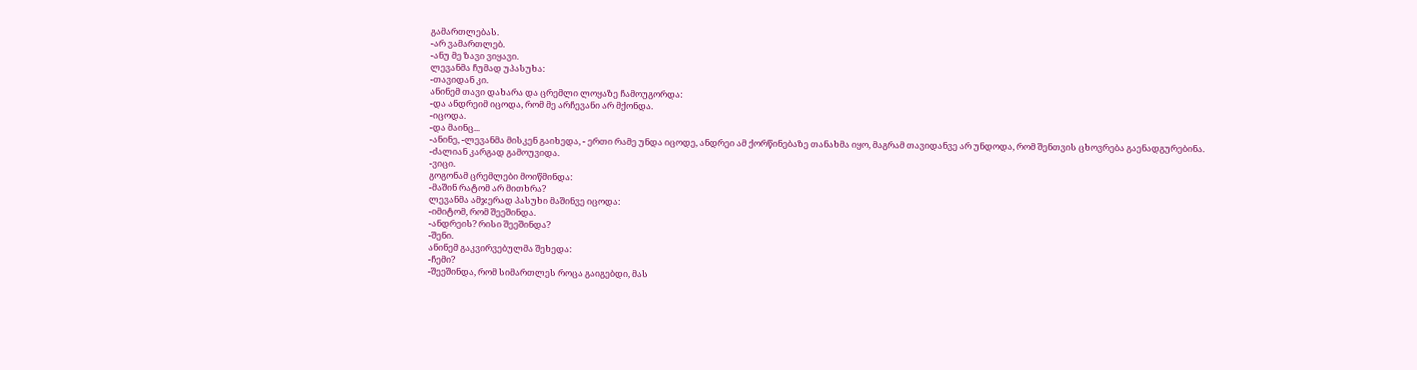გამართლებას.
-არ ვამართლებ.
-ანუ მე ზავი ვიყავი.
ლევანმა ჩუმად უპასუხა:
-თავიდან კი.
ანინემ თავი დახარა და ცრემლი ლოყაზე ჩამოუგორდა:
-და ანდრეიმ იცოდა, რომ მე არჩევანი არ მქონდა.
-იცოდა.
-და მაინც...
-ანინე, -ლევანმა მისკენ გაიხედა, - ერთი რამე უნდა იცოდე, ანდრეი ამ ქორწინებაზე თანახმა იყო, მაგრამ თავიდანვე არ უნდოდა, რომ შენთვის ცხოვრება გაენადგურებინა.
-ძალიან კარგად გამოუვიდა.
-ვიცი.
გოგონამ ცრემლები მოიწმინდა:
-მაშინ რატომ არ მითხრა?
ლევანმა ამჯერად პასუხი მაშინვე იცოდა:
-იმიტომ, რომ შეეშინდა.
-ანდრეის? რისი შეეშინდა?
-შენი.
ანინემ გაკვირვებულმა შეხედა:
-ჩემი?
-შეეშინდა, რომ სიმართლეს როცა გაიგებდი, მას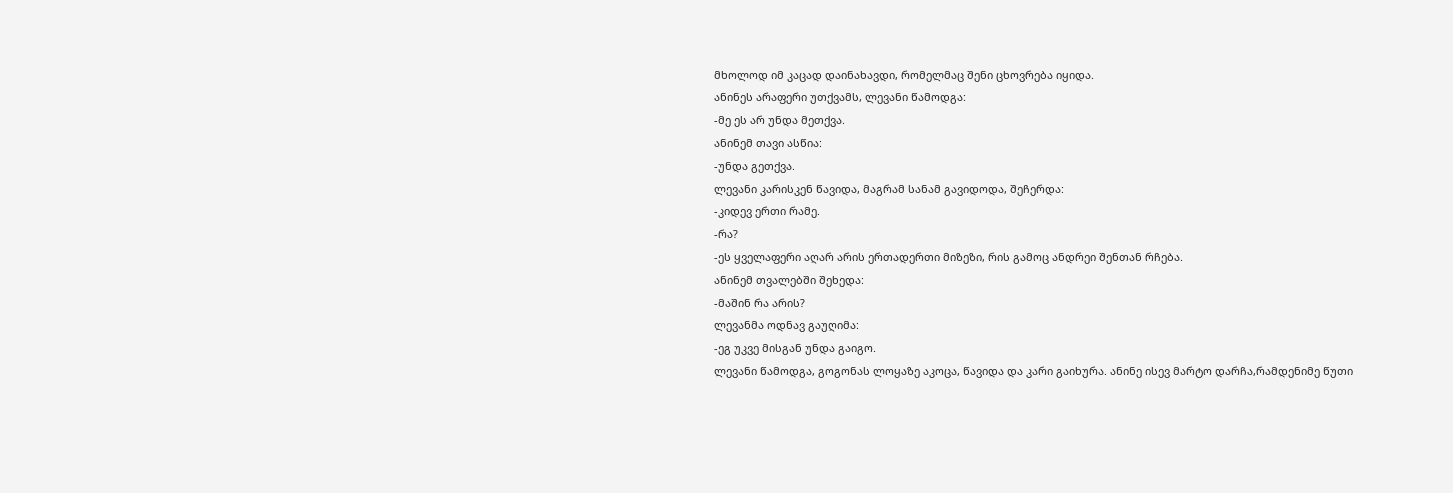მხოლოდ იმ კაცად დაინახავდი, რომელმაც შენი ცხოვრება იყიდა.
ანინეს არაფერი უთქვამს, ლევანი წამოდგა:
-მე ეს არ უნდა მეთქვა.
ანინემ თავი ასწია:
-უნდა გეთქვა.
ლევანი კარისკენ წავიდა, მაგრამ სანამ გავიდოდა, შეჩერდა:
-კიდევ ერთი რამე.
-რა?
-ეს ყველაფერი აღარ არის ერთადერთი მიზეზი, რის გამოც ანდრეი შენთან რჩება.
ანინემ თვალებში შეხედა:
-მაშინ რა არის?
ლევანმა ოდნავ გაუღიმა:
-ეგ უკვე მისგან უნდა გაიგო.
ლევანი წამოდგა, გოგონას ლოყაზე აკოცა, წავიდა და კარი გაიხურა. ანინე ისევ მარტო დარჩა,რამდენიმე წუთი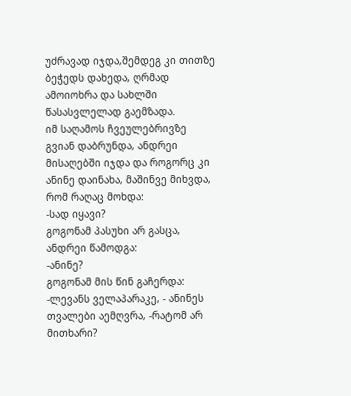უძრავად იჯდა,შემდეგ კი თითზე ბეჭედს დახედა, ღრმად ამოიოხრა და სახლში წასასვლელად გაემზადა.
იმ საღამოს ჩვეულებრივზე გვიან დაბრუნდა, ანდრეი მისაღებში იჯდა და როგორც კი ანინე დაინახა, მაშინვე მიხვდა, რომ რაღაც მოხდა:
-სად იყავი?
გოგონამ პასუხი არ გასცა, ანდრეი წამოდგა:
-ანინე?
გოგონამ მის წინ გაჩერდა:
-ლევანს ველაპარაკე, - ანინეს თვალები აემღვრა, -რატომ არ მითხარი?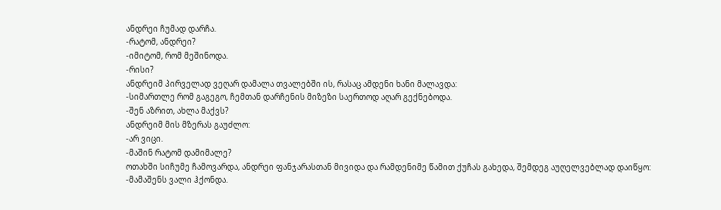ანდრეი ჩუმად დარჩა.
-რატომ, ანდრეი?
-იმიტომ, რომ მეშინოდა.
-რისი?
ანდრეიმ პირველად ვეღარ დამალა თვალებში ის, რასაც ამდენი ხანი მალავდა:
-სიმართლე რომ გაგეგო, ჩემთან დარჩენის მიზეზი საერთოდ აღარ გექნებოდა.
-შენ აზრით, ახლა მაქვს?
ანდრეიმ მის მზერას გაუძლო:
-არ ვიცი.
-მაშინ რატომ დამიმალე?
ოთახში სიჩუმე ჩამოვარდა, ანდრეი ფანჯარასთან მივიდა და რამდენიმე წამით ქუჩას გახედა, შემდეგ აუღელვებლად დაიწყო:
-მამაშენს ვალი ჰქონდა.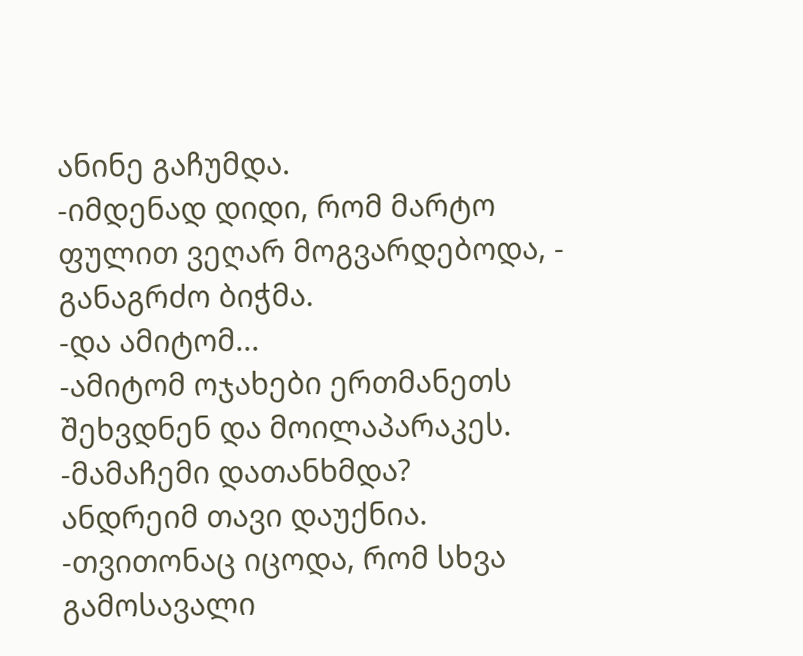ანინე გაჩუმდა.
-იმდენად დიდი, რომ მარტო ფულით ვეღარ მოგვარდებოდა, - განაგრძო ბიჭმა.
-და ამიტომ...
-ამიტომ ოჯახები ერთმანეთს შეხვდნენ და მოილაპარაკეს.
-მამაჩემი დათანხმდა?
ანდრეიმ თავი დაუქნია.
-თვითონაც იცოდა, რომ სხვა გამოსავალი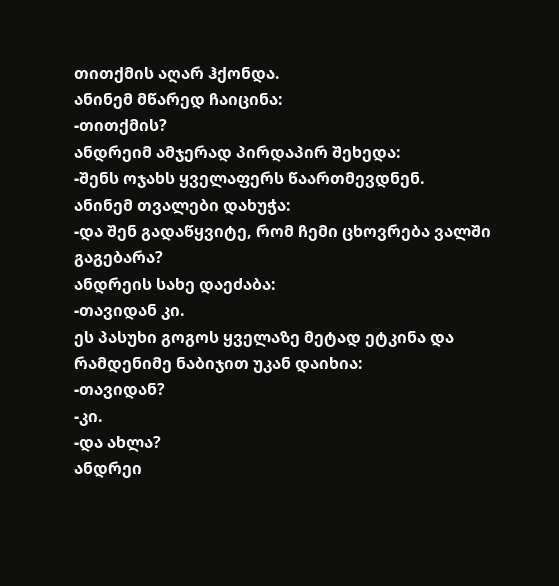თითქმის აღარ ჰქონდა.
ანინემ მწარედ ჩაიცინა:
-თითქმის?
ანდრეიმ ამჯერად პირდაპირ შეხედა:
-შენს ოჯახს ყველაფერს წაართმევდნენ.
ანინემ თვალები დახუჭა:
-და შენ გადაწყვიტე, რომ ჩემი ცხოვრება ვალში გაგებარა?
ანდრეის სახე დაეძაბა:
-თავიდან კი.
ეს პასუხი გოგოს ყველაზე მეტად ეტკინა და რამდენიმე ნაბიჯით უკან დაიხია:
-თავიდან?
-კი.
-და ახლა?
ანდრეი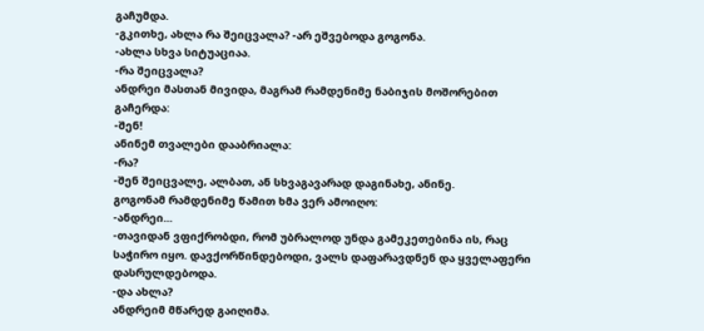გაჩუმდა.
-გკითხე, ახლა რა შეიცვალა? -არ ეშვებოდა გოგონა.
-ახლა სხვა სიტუაციაა.
-რა შეიცვალა?
ანდრეი მასთან მივიდა, მაგრამ რამდენიმე ნაბიჯის მოშორებით გაჩერდა:
-შენ!
ანინემ თვალები დააბრიალა:
-რა?
-შენ შეიცვალე, ალბათ, ან სხვაგავარად დაგინახე, ანინე.
გოგონამ რამდენიმე წამით ხმა ვერ ამოიღო:
-ანდრეი...
-თავიდან ვფიქრობდი, რომ უბრალოდ უნდა გამეკეთებინა ის, რაც საჭირო იყო. დავქორწინდებოდი, ვალს დაფარავდნენ და ყველაფერი დასრულდებოდა.
-და ახლა?
ანდრეიმ მწარედ გაიღიმა.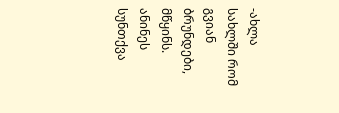-ახლა სახლში რომ გვიან ბრუნდები, მწყინს.
ანინეს სუნთქვა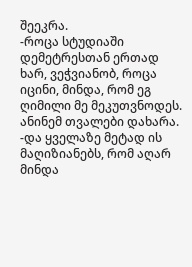შეეკრა.
-როცა სტუდიაში დემეტრესთან ერთად ხარ, ვეჭვიანობ, როცა იცინი, მინდა, რომ ეგ ღიმილი მე მეკუთვნოდეს.
ანინემ თვალები დახარა.
-და ყველაზე მეტად ის მაღიზიანებს, რომ აღარ მინდა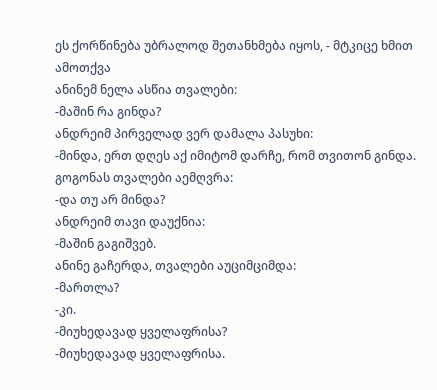ეს ქორწინება უბრალოდ შეთანხმება იყოს, - მტკიცე ხმით ამოთქვა
ანინემ ნელა ასწია თვალები:
-მაშინ რა გინდა?
ანდრეიმ პირველად ვერ დამალა პასუხი:
-მინდა, ერთ დღეს აქ იმიტომ დარჩე, რომ თვითონ გინდა.
გოგონას თვალები აემღვრა:
-და თუ არ მინდა?
ანდრეიმ თავი დაუქნია:
-მაშინ გაგიშვებ.
ანინე გაჩერდა, თვალები აუციმციმდა:
-მართლა?
-კი.
-მიუხედავად ყველაფრისა?
-მიუხედავად ყველაფრისა.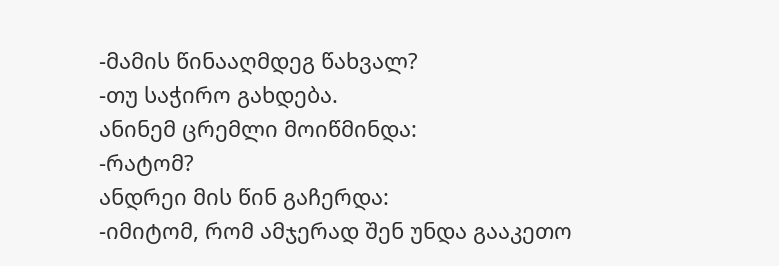-მამის წინააღმდეგ წახვალ?
-თუ საჭირო გახდება.
ანინემ ცრემლი მოიწმინდა:
-რატომ?
ანდრეი მის წინ გაჩერდა:
-იმიტომ, რომ ამჯერად შენ უნდა გააკეთო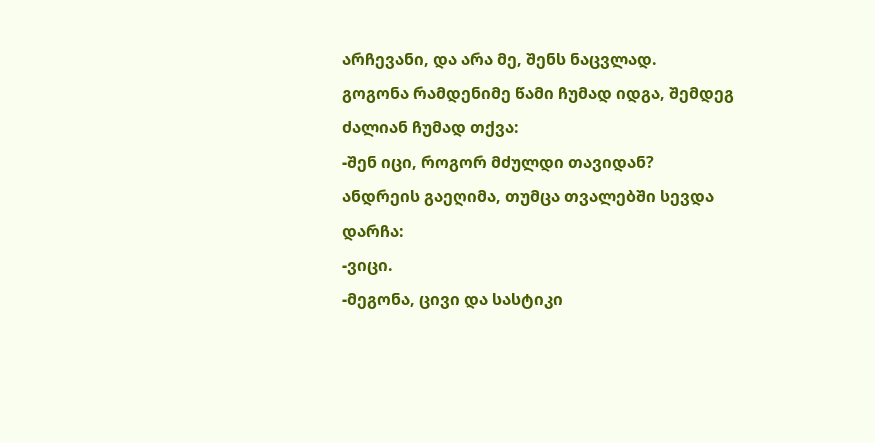არჩევანი, და არა მე, შენს ნაცვლად.
გოგონა რამდენიმე წამი ჩუმად იდგა, შემდეგ ძალიან ჩუმად თქვა:
-შენ იცი, როგორ მძულდი თავიდან?
ანდრეის გაეღიმა, თუმცა თვალებში სევდა დარჩა:
-ვიცი.
-მეგონა, ცივი და სასტიკი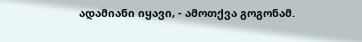ადამიანი იყავი, - ამოთქვა გოგონამ.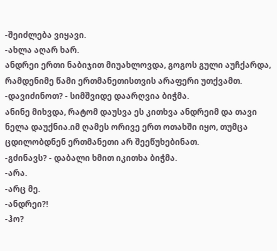-შეიძლება ვიყავი.
-ახლა აღარ ხარ.
ანდრეი ერთი ნაბიჯით მიუახლოვდა, გოგოს გული აუჩქარდა, რამდენიმე წამი ერთმანეთისთვის არაფერი უთქვამთ.
-დავიძინოთ? - სიმშვიდე დაარღვია ბიჭმა.
ანინე მიხვდა, რატომ დაუსვა ეს კითხვა ანდრეიმ და თავი ნელა დაუქნია.იმ ღამეს ორივე ერთ ოთახში იყო, თუმცა ცდილობდნენ ერთმანეთი არ შეეწუხებინათ.
-გძინავს? - დაბალი ხმით იკითხა ბიჭმა.
-არა.
-არც მე.
-ანდრეი?!
-ჰო?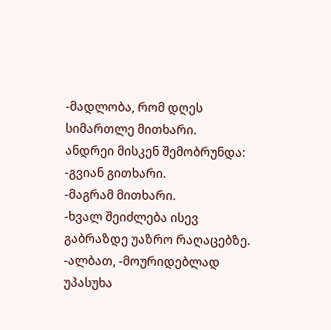-მადლობა, რომ დღეს სიმართლე მითხარი.
ანდრეი მისკენ შემობრუნდა:
-გვიან გითხარი.
-მაგრამ მითხარი.
-ხვალ შეიძლება ისევ გაბრაზდე უაზრო რაღაცებზე.
-ალბათ, -მოურიდებლად უპასუხა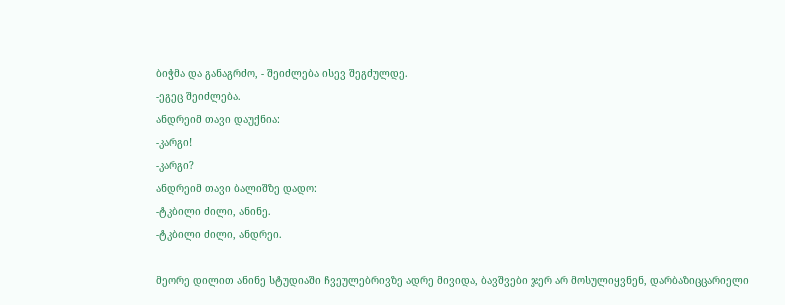ბიჭმა და განაგრძო, - შეიძლება ისევ შეგძულდე.
-ეგეც შეიძლება.
ანდრეიმ თავი დაუქნია:
-კარგი!
-კარგი?
ანდრეიმ თავი ბალიშზე დადო:
-ტკბილი ძილი, ანინე.
-ტკბილი ძილი, ანდრეი.

მეორე დილით ანინე სტუდიაში ჩვეულებრივზე ადრე მივიდა, ბავშვები ჯერ არ მოსულიყვნენ, დარბაზიცცარიელი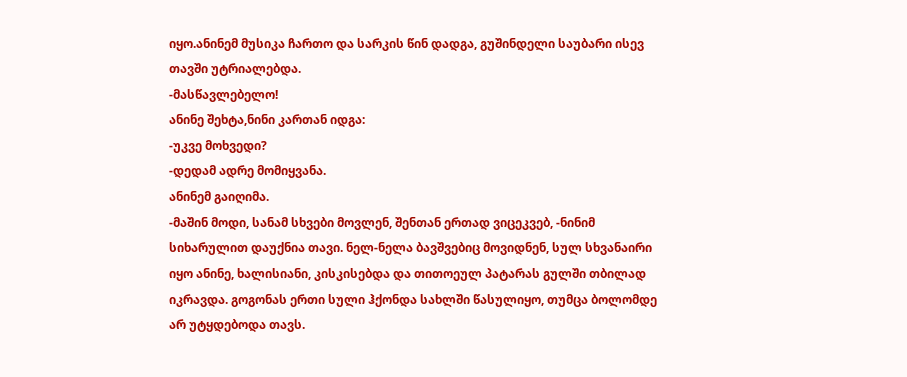იყო.ანინემ მუსიკა ჩართო და სარკის წინ დადგა, გუშინდელი საუბარი ისევ თავში უტრიალებდა.
-მასწავლებელო!
ანინე შეხტა,ნინი კართან იდგა:
-უკვე მოხვედი?
-დედამ ადრე მომიყვანა.
ანინემ გაიღიმა.
-მაშინ მოდი, სანამ სხვები მოვლენ, შენთან ერთად ვიცეკვებ, -ნინიმ სიხარულით დაუქნია თავი. ნელ-ნელა ბავშვებიც მოვიდნენ, სულ სხვანაირი იყო ანინე, ხალისიანი, კისკისებდა და თითოეულ პატარას გულში თბილად იკრავდა. გოგონას ერთი სული ჰქონდა სახლში წასულიყო, თუმცა ბოლომდე არ უტყდებოდა თავს.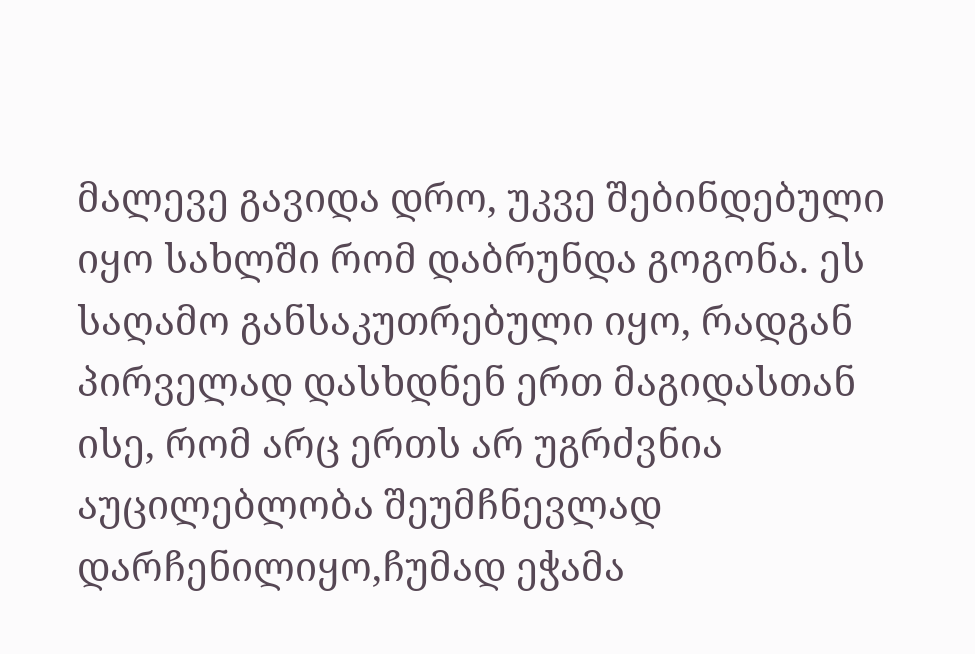მალევე გავიდა დრო, უკვე შებინდებული იყო სახლში რომ დაბრუნდა გოგონა. ეს საღამო განსაკუთრებული იყო, რადგან პირველად დასხდნენ ერთ მაგიდასთან ისე, რომ არც ერთს არ უგრძვნია აუცილებლობა შეუმჩნევლად დარჩენილიყო,ჩუმად ეჭამა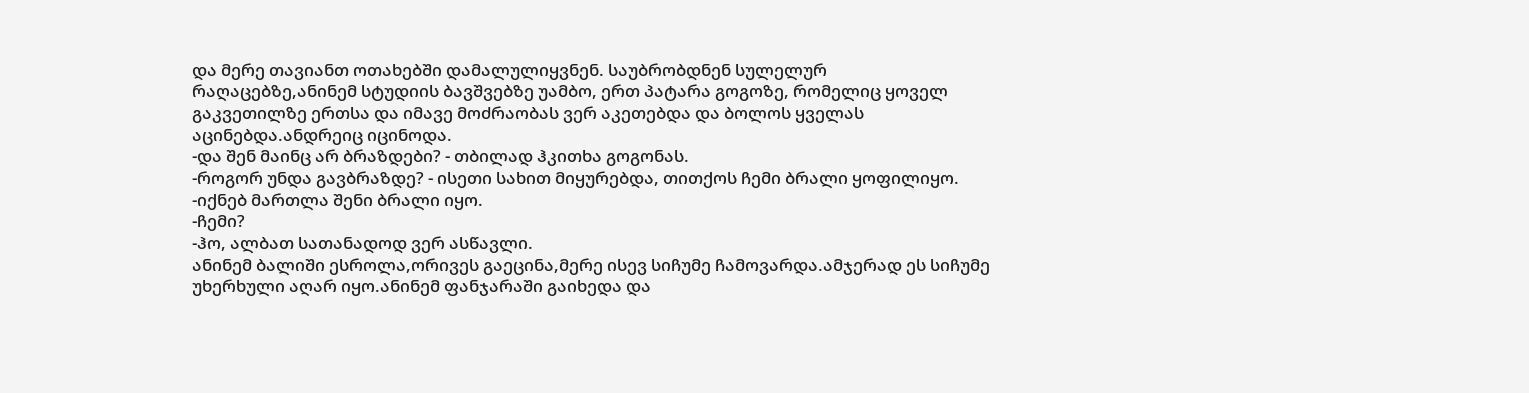და მერე თავიანთ ოთახებში დამალულიყვნენ. საუბრობდნენ სულელურ რაღაცებზე,ანინემ სტუდიის ბავშვებზე უამბო, ერთ პატარა გოგოზე, რომელიც ყოველ გაკვეთილზე ერთსა და იმავე მოძრაობას ვერ აკეთებდა და ბოლოს ყველას აცინებდა.ანდრეიც იცინოდა.
-და შენ მაინც არ ბრაზდები? - თბილად ჰკითხა გოგონას.
-როგორ უნდა გავბრაზდე? - ისეთი სახით მიყურებდა, თითქოს ჩემი ბრალი ყოფილიყო.
-იქნებ მართლა შენი ბრალი იყო.
-ჩემი?
-ჰო, ალბათ სათანადოდ ვერ ასწავლი.
ანინემ ბალიში ესროლა,ორივეს გაეცინა,მერე ისევ სიჩუმე ჩამოვარდა.ამჯერად ეს სიჩუმე უხერხული აღარ იყო.ანინემ ფანჯარაში გაიხედა და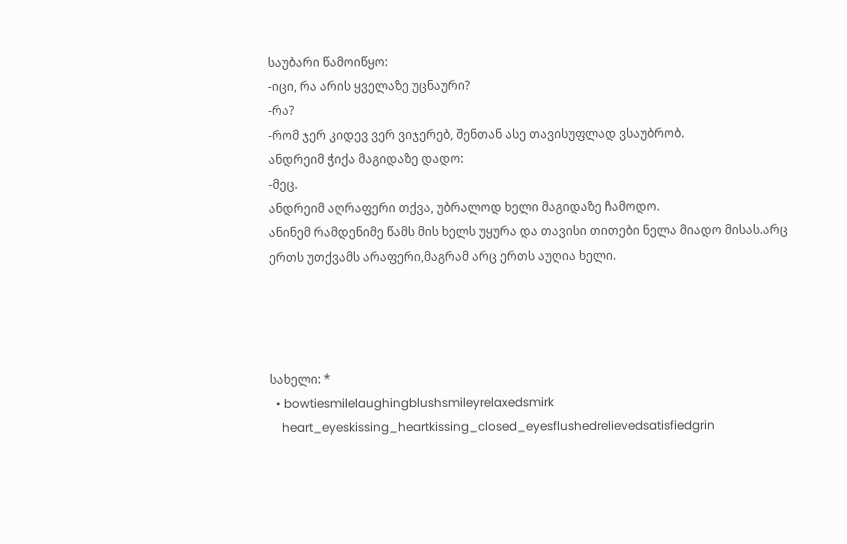საუბარი წამოიწყო:
-იცი, რა არის ყველაზე უცნაური?
-რა?
-რომ ჯერ კიდევ ვერ ვიჯერებ, შენთან ასე თავისუფლად ვსაუბრობ.
ანდრეიმ ჭიქა მაგიდაზე დადო:
-მეც.
ანდრეიმ აღრაფერი თქვა, უბრალოდ ხელი მაგიდაზე ჩამოდო.
ანინემ რამდენიმე წამს მის ხელს უყურა და თავისი თითები ნელა მიადო მისას.არც ერთს უთქვამს არაფერი,მაგრამ არც ერთს აუღია ხელი.




სახელი: *
  • bowtiesmilelaughingblushsmileyrelaxedsmirk
    heart_eyeskissing_heartkissing_closed_eyesflushedrelievedsatisfiedgrin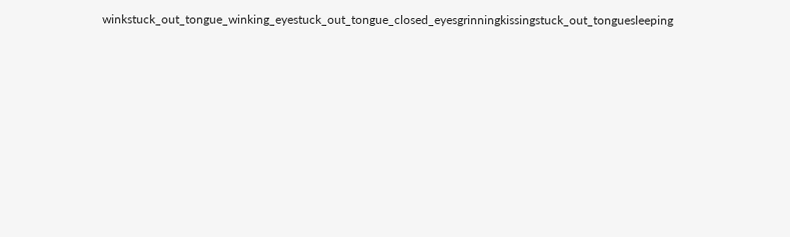winkstuck_out_tongue_winking_eyestuck_out_tongue_closed_eyesgrinningkissingstuck_out_tonguesleeping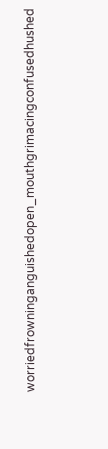worriedfrowninganguishedopen_mouthgrimacingconfusedhushed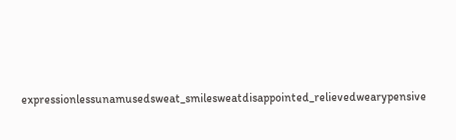expressionlessunamusedsweat_smilesweatdisappointed_relievedwearypensive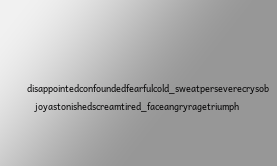disappointedconfoundedfearfulcold_sweatperseverecrysob
    joyastonishedscreamtired_faceangryragetriumph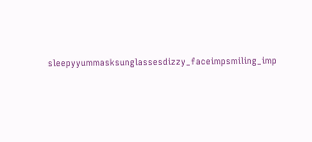sleepyyummasksunglassesdizzy_faceimpsmiling_imp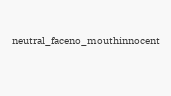neutral_faceno_mouthinnocent